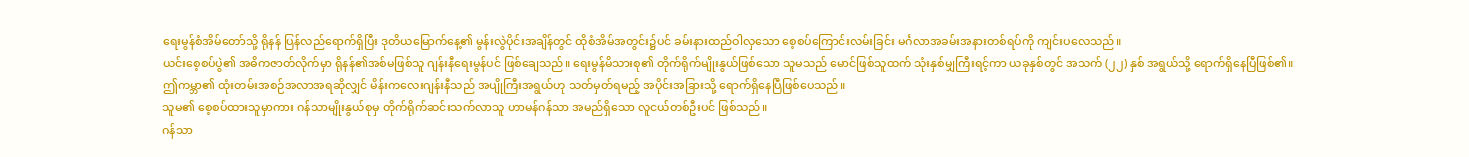ရေးမွန်စံအိမ်တော်သို့ ရိုနန် ပြန်လည်ရောက်ရှိပြီး ဒုတိယမြောက်နေ့၏ မွန်းလွဲပိုင်းအချိန်တွင် ထိုစံအိမ်အတွင်း၌ပင် ခမ်းနားထည်ဝါလှသော စေ့စပ်ကြောင်းလမ်းခြင်း မင်္ဂလာအခမ်းအနားတစ်ရပ်ကို ကျင်းပလေသည်။
ယင်းစေ့စပ်ပွဲ၏ အဓိကဇာတ်လိုက်မှာ ရိုနန်၏အစ်မဖြစ်သူ ဂျန်းနီရေးမွန်ပင် ဖြစ်ချေသည်။ ရေးမွန်မိသားစု၏ တိုက်ရိုက်မျိုးနွယ်ဖြစ်သော သူမသည် မောင်ဖြစ်သူထက် သုံးနှစ်မျှကြီးရင့်ကာ ယခုနှစ်တွင် အသက် (၂၂) နှစ် အရွယ်သို့ ရောက်ရှိနေပြီဖြစ်၏။
ဤကမ္ဘာ၏ ထုံးတမ်းအစဉ်အလာအရဆိုလျှင် မိန်းကလေးဂျန်းနီသည် အပျိုကြီးအရွယ်ဟု သတ်မှတ်ရမည့် အပိုင်းအခြားသို့ ရောက်ရှိနေပြီဖြစ်ပေသည်။
သူမ၏ စေ့စပ်ထားသူမှာကား ဂန်သာမျိုးနွယ်စုမှ တိုက်ရိုက်ဆင်းသက်လာသူ ဟာမန်ဂန်သာ အမည်ရှိသော လူငယ်တစ်ဦးပင် ဖြစ်သည်။
ဂန်သာ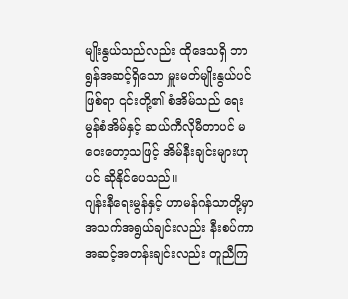မျိုးနွယ်သည်လည်း ထိုဒေသရှိ ဘာရွန်အဆင့်ရှိသော မှူးမတ်မျိုးနွယ်ပင်ဖြစ်ရာ ၎င်းတို့၏ စံအိမ်သည် ရေးမွန်စံအိမ်နှင့် ဆယ်ကီလိုမီတာပင် မဝေးတော့သဖြင့် အိမ်နီးချင်းများဟုပင် ဆိုနိုင်ပေသည်။
ဂျန်းနီရေးမွန်နှင့် ဟာမန်ဂန်သာတို့မှာ အသက်အရွယ်ချင်းလည်း နီးစပ်ကာ အဆင့်အတန်းချင်းလည်း တူညီကြ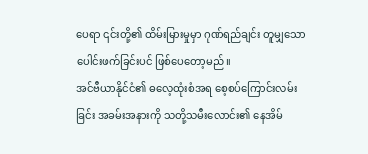ပေရာ ၎င်းတို့၏ ထိမ်းမြားမှုမှာ ဂုဏ်ရည်ချင်း တူမျှသော ပေါင်းဖက်ခြင်းပင် ဖြစ်ပေတော့မည်။
အင်ဗီယာနိုင်ငံ၏ ဓလေ့ထုံးစံအရ စေ့စပ်ကြောင်းလမ်းခြင်း အခမ်းအနားကို သတို့သမီးလောင်း၏ နေအိမ်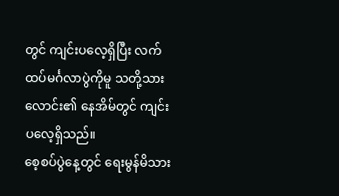တွင် ကျင်းပလေ့ရှိပြီး လက်ထပ်မင်္ဂလာပွဲကိုမူ သတို့သားလောင်း၏ နေအိမ်တွင် ကျင်းပလေ့ရှိသည်။
စေ့စပ်ပွဲနေ့တွင် ရေးမွန်မိသား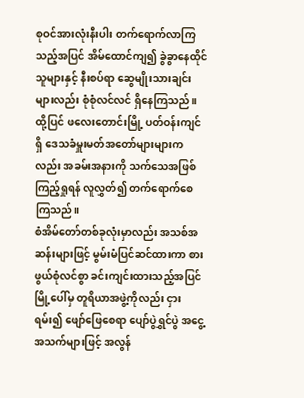စုဝင်အားလုံးနီးပါး တက်ရောက်လာကြသည့်အပြင် အိမ်ထောင်ကျ၍ ခွဲခွာနေထိုင်သူများနှင့် နီးစပ်ရာ ဆွေမျိုးသားချင်းများလည်း စုံစုံလင်လင် ရှိနေကြသည်။
ထို့ပြင် ဖလေးတောင်းမြို့ ပတ်ဝန်းကျင်ရှိ ဒေသခံမှူးမတ်အတော်များများကလည်း အခမ်းအနားကို သက်သေအဖြစ် ကြည့်ရှုရန် လူလွှတ်၍ တက်ရောက်စေကြသည်။
စံအိမ်တော်တစ်ခုလုံးမှာလည်း အသစ်အဆန်းများဖြင့် မွမ်းမံပြင်ဆင်ထားကာ စားဖွယ်စုံလင်စွာ ခင်းကျင်းထားသည့်အပြင် မြို့ပေါ်မှ တူရိယာအဖွဲ့ကိုလည်း ငှားရမ်း၍ ဖျော်ဖြေစေရာ ပျော်ပွဲရွှင်ပွဲ အငွေ့အသက်များဖြင့် အလွန်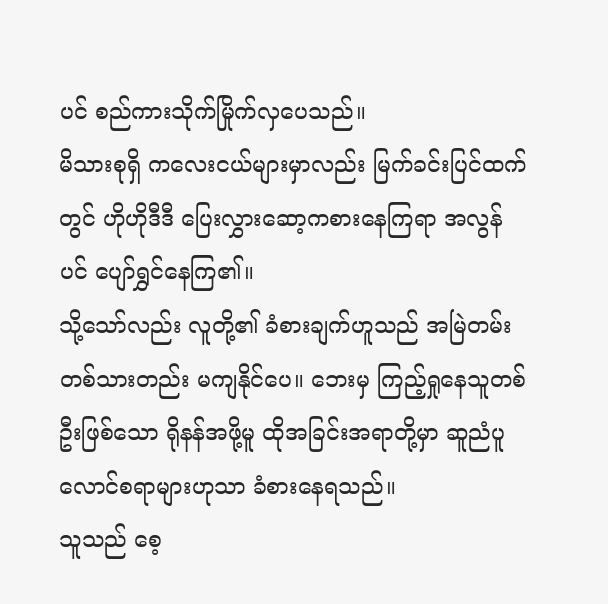ပင် စည်ကားသိုက်မြိုက်လှပေသည်။
မိသားစုရှိ ကလေးငယ်များမှာလည်း မြက်ခင်းပြင်ထက်တွင် ဟိုဟိုဒီဒီ ပြေးလွှားဆော့ကစားနေကြရာ အလွန်ပင် ပျော်ရွှင်နေကြ၏။
သို့သော်လည်း လူတို့၏ ခံစားချက်ဟူသည် အမြဲတမ်း တစ်သားတည်း မကျနိုင်ပေ။ ဘေးမှ ကြည့်ရှုနေသူတစ်ဦးဖြစ်သော ရိုနန်အဖို့မူ ထိုအခြင်းအရာတို့မှာ ဆူညံပူလောင်စရာများဟုသာ ခံစားနေရသည်။
သူသည် စေ့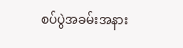စပ်ပွဲအခမ်းအနား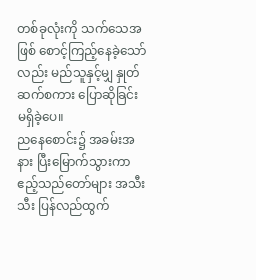တစ်ခုလုံးကို သက်သေအဖြစ် စောင့်ကြည့်နေခဲ့သော်လည်း မည်သူနှင့်မျှ နှုတ်ဆက်စကား ပြောဆိုခြင်း မရှိခဲ့ပေ။
ညနေစောင်း၌ အခမ်းအနား ပြီးမြောက်သွားကာ ဧည့်သည်တော်များ အသီးသီး ပြန်လည်ထွက်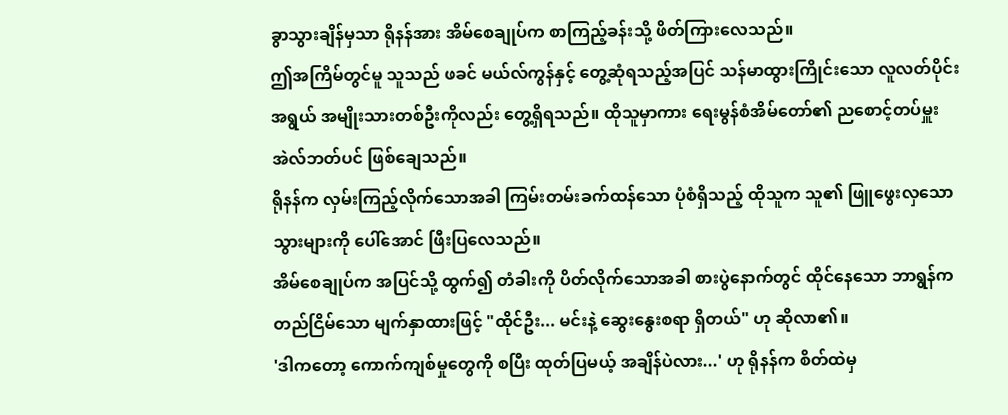ခွာသွားချိန်မှသာ ရိုနန်အား အိမ်စေချုပ်က စာကြည့်ခန်းသို့ ဖိတ်ကြားလေသည်။
ဤအကြိမ်တွင်မူ သူသည် ဖခင် မယ်လ်ကွန်နှင့် တွေ့ဆုံရသည့်အပြင် သန်မာထွားကြိုင်းသော လူလတ်ပိုင်းအရွယ် အမျိုးသားတစ်ဦးကိုလည်း တွေ့ရှိရသည်။ ထိုသူမှာကား ရေးမွန်စံအိမ်တော်၏ ညစောင့်တပ်မှူး အဲလ်ဘတ်ပင် ဖြစ်ချေသည်။
ရိုနန်က လှမ်းကြည့်လိုက်သောအခါ ကြမ်းတမ်းခက်ထန်သော ပုံစံရှိသည့် ထိုသူက သူ၏ ဖြူဖွေးလှသော သွားများကို ပေါ်အောင် ဖြီးပြလေသည်။
အိမ်စေချုပ်က အပြင်သို့ ထွက်၍ တံခါးကို ပိတ်လိုက်သောအခါ စားပွဲနောက်တွင် ထိုင်နေသော ဘာရွန်က တည်ငြိမ်သော မျက်နှာထားဖြင့် "ထိုင်ဦး... မင်းနဲ့ ဆွေးနွေးစရာ ရှိတယ်" ဟု ဆိုလာ၏။
'ဒါကတော့ ကောက်ကျစ်မှုတွေကို စပြီး ထုတ်ပြမယ့် အချိန်ပဲလား...' ဟု ရိုနန်က စိတ်ထဲမှ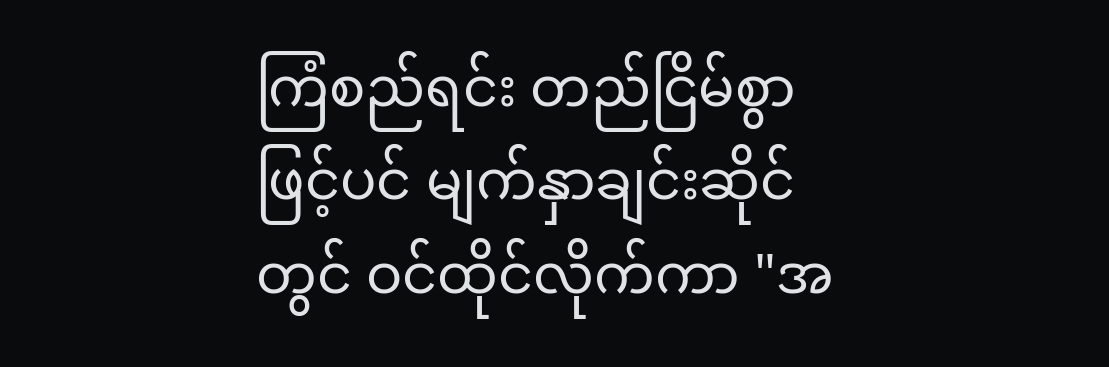ကြံစည်ရင်း တည်ငြိမ်စွာဖြင့်ပင် မျက်နှာချင်းဆိုင်တွင် ဝင်ထိုင်လိုက်ကာ "အ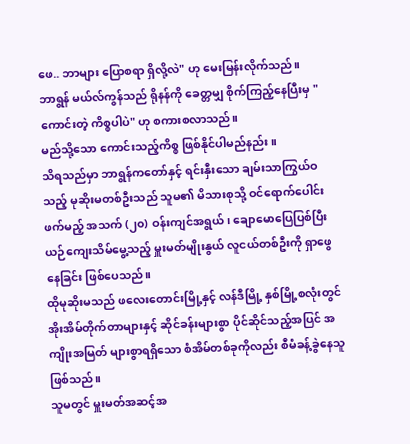ဖေ.. ဘာများ ပြောစရာ ရှိလို့လဲ" ဟု မေးမြန်းလိုက်သည်။
ဘာရွန် မယ်လ်ကွန်သည် ရိုနန်ကို ခေတ္တမျှ စိုက်ကြည့်နေပြီးမှ "ကောင်းတဲ့ ကိစ္စပါပဲ" ဟု စကားစလာသည်။
မည်သို့သော ကောင်းသည့်ကိစ္စ ဖြစ်နိုင်ပါမည်နည်း။
သိရသည်မှာ ဘာရွန်ကတော်နှင့် ရင်းနှီးသော ချမ်းသာကြွယ်ဝသည့် မုဆိုးမတစ်ဦးသည် သူမ၏ မိသားစုသို့ ဝင်ရောက်ပေါင်းဖက်မည့် အသက် (၂၀) ဝန်းကျင်အရွယ်၊ ချောမောပြေပြစ်ပြီး ယဉ်ကျေးသိမ်မွေ့သည့် မှူးမတ်မျိုးနွယ် လူငယ်တစ်ဦးကို ရှာဖွေနေခြင်း ဖြစ်ပေသည်။
ထိုမုဆိုးမသည် ဖလေးတောင်းမြို့နှင့် လန်ဒီမြို့ နှစ်မြို့စလုံးတွင် အိုးအိမ်တိုက်တာများနှင့် ဆိုင်ခန်းများစွာ ပိုင်ဆိုင်သည့်အပြင် အကျိုးအမြတ် များစွာရရှိသော စံအိမ်တစ်ခုကိုလည်း စီမံခန့်ခွဲနေသူ ဖြစ်သည်။
သူမတွင် မှူးမတ်အဆင့်အ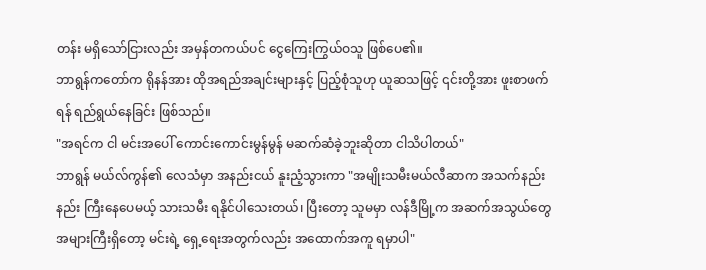တန်း မရှိသော်ငြားလည်း အမှန်တကယ်ပင် ငွေကြေးကြွယ်ဝသူ ဖြစ်ပေ၏။
ဘာရွန်ကတော်က ရိုနန်အား ထိုအရည်အချင်းများနှင့် ပြည့်စုံသူဟု ယူဆသဖြင့် ၎င်းတို့အား ဖူးစာဖက်ရန် ရည်ရွယ်နေခြင်း ဖြစ်သည်။
"အရင်က ငါ မင်းအပေါ် ကောင်းကောင်းမွန်မွန် မဆက်ဆံခဲ့ဘူးဆိုတာ ငါသိပါတယ်"
ဘာရွန် မယ်လ်ကွန်၏ လေသံမှာ အနည်းငယ် နူးညံ့သွားကာ "အမျိုးသမီးမယ်လီဆာက အသက်နည်းနည်း ကြီးနေပေမယ့် သားသမီး ရနိုင်ပါသေးတယ်၊ ပြီးတော့ သူမမှာ လန်ဒီမြို့က အဆက်အသွယ်တွေ အများကြီးရှိတော့ မင်းရဲ့ ရှေ့ရေးအတွက်လည်း အထောက်အကူ ရမှာပါ"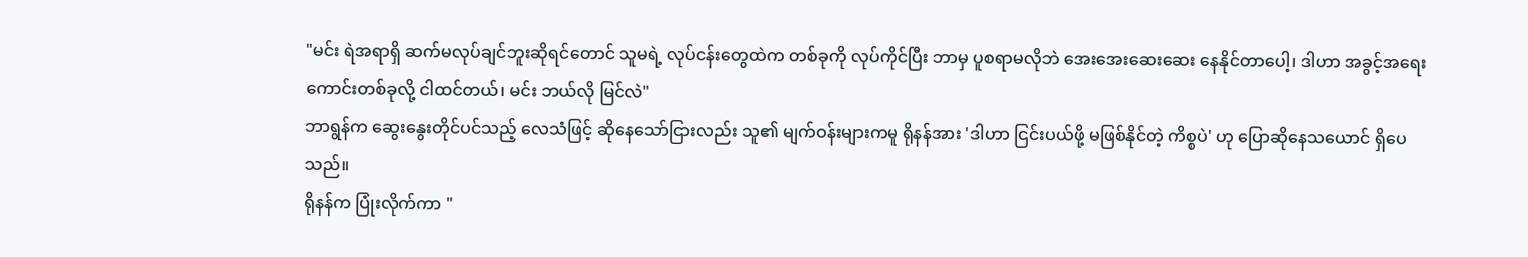"မင်း ရဲအရာရှိ ဆက်မလုပ်ချင်ဘူးဆိုရင်တောင် သူမရဲ့ လုပ်ငန်းတွေထဲက တစ်ခုကို လုပ်ကိုင်ပြီး ဘာမှ ပူစရာမလိုဘဲ အေးအေးဆေးဆေး နေနိုင်တာပေါ့၊ ဒါဟာ အခွင့်အရေးကောင်းတစ်ခုလို့ ငါထင်တယ်၊ မင်း ဘယ်လို မြင်လဲ"
ဘာရွန်က ဆွေးနွေးတိုင်ပင်သည့် လေသံဖြင့် ဆိုနေသော်ငြားလည်း သူ၏ မျက်ဝန်းများကမူ ရိုနန်အား 'ဒါဟာ ငြင်းပယ်ဖို့ မဖြစ်နိုင်တဲ့ ကိစ္စပဲ' ဟု ပြောဆိုနေသယောင် ရှိပေသည်။
ရိုနန်က ပြုံးလိုက်ကာ "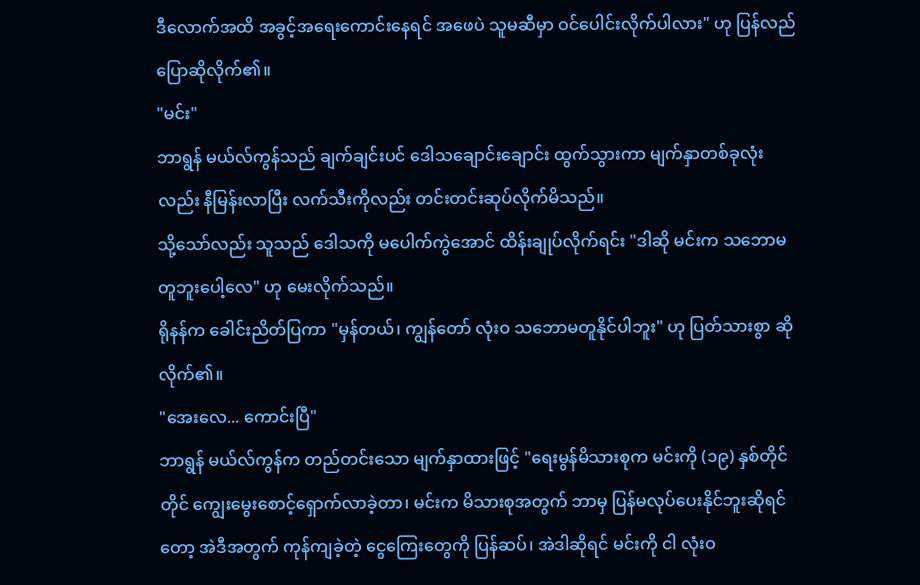ဒီလောက်အထိ အခွင့်အရေးကောင်းနေရင် အဖေပဲ သူမဆီမှာ ဝင်ပေါင်းလိုက်ပါလား" ဟု ပြန်လည် ပြောဆိုလိုက်၏။
"မင်း"
ဘာရွန် မယ်လ်ကွန်သည် ချက်ချင်းပင် ဒေါသချောင်းချောင်း ထွက်သွားကာ မျက်နှာတစ်ခုလုံးလည်း နီမြန်းလာပြီး လက်သီးကိုလည်း တင်းတင်းဆုပ်လိုက်မိသည်။
သို့သော်လည်း သူသည် ဒေါသကို မပေါက်ကွဲအောင် ထိန်းချုပ်လိုက်ရင်း "ဒါဆို မင်းက သဘောမတူဘူးပေါ့လေ" ဟု မေးလိုက်သည်။
ရိုနန်က ခေါင်းညိတ်ပြကာ "မှန်တယ်၊ ကျွန်တော် လုံးဝ သဘောမတူနိုင်ပါဘူး" ဟု ပြတ်သားစွာ ဆိုလိုက်၏။
"အေးလေ... ကောင်းပြီ"
ဘာရွန် မယ်လ်ကွန်က တည်တင်းသော မျက်နှာထားဖြင့် "ရေးမွန်မိသားစုက မင်းကို (၁၉) နှစ်တိုင်တိုင် ကျွေးမွေးစောင့်ရှောက်လာခဲ့တာ၊ မင်းက မိသားစုအတွက် ဘာမှ ပြန်မလုပ်ပေးနိုင်ဘူးဆိုရင်တော့ အဲဒီအတွက် ကုန်ကျခဲ့တဲ့ ငွေကြေးတွေကို ပြန်ဆပ်၊ အဲဒါဆိုရင် မင်းကို ငါ လုံးဝ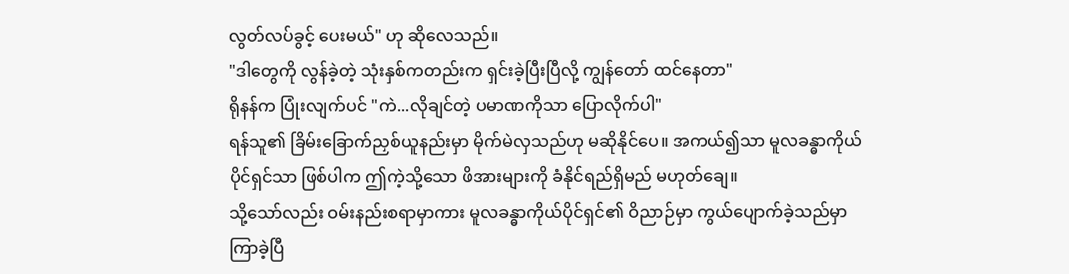လွတ်လပ်ခွင့် ပေးမယ်" ဟု ဆိုလေသည်။
"ဒါတွေကို လွန်ခဲ့တဲ့ သုံးနှစ်ကတည်းက ရှင်းခဲ့ပြီးပြီလို့ ကျွန်တော် ထင်နေတာ"
ရိုနန်က ပြုံးလျက်ပင် "ကဲ...လိုချင်တဲ့ ပမာဏကိုသာ ပြောလိုက်ပါ"
ရန်သူ၏ ခြိမ်းခြောက်ညှစ်ယူနည်းမှာ မိုက်မဲလှသည်ဟု မဆိုနိုင်ပေ။ အကယ်၍သာ မူလခန္ဓာကိုယ်ပိုင်ရှင်သာ ဖြစ်ပါက ဤကဲ့သို့သော ဖိအားများကို ခံနိုင်ရည်ရှိမည် မဟုတ်ချေ။
သို့သော်လည်း ဝမ်းနည်းစရာမှာကား မူလခန္ဓာကိုယ်ပိုင်ရှင်၏ ဝိညာဉ်မှာ ကွယ်ပျောက်ခဲ့သည်မှာ ကြာခဲ့ပြီ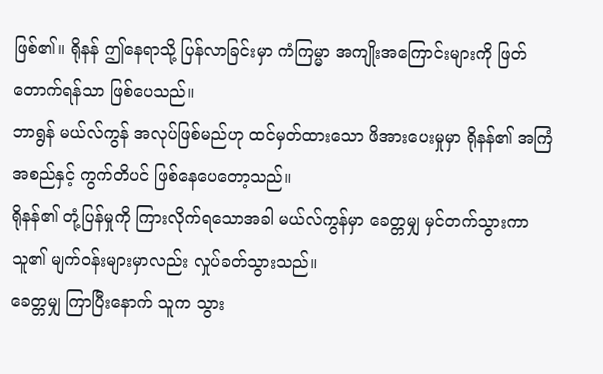ဖြစ်၏။ ရိုနန် ဤနေရာသို့ ပြန်လာခြင်းမှာ ကံကြမ္မာ အကျိုးအကြောင်းများကို ဖြတ်တောက်ရန်သာ ဖြစ်ပေသည်။
ဘာရွန် မယ်လ်ကွန် အလုပ်ဖြစ်မည်ဟု ထင်မှတ်ထားသော ဖိအားပေးမှုမှာ ရိုနန်၏ အကြံအစည်နှင့် ကွက်တိပင် ဖြစ်နေပေတော့သည်။
ရိုနန်၏ တုံ့ပြန်မှုကို ကြားလိုက်ရသောအခါ မယ်လ်ကွန်မှာ ခေတ္တမျှ မှင်တက်သွားကာ သူ၏ မျက်ဝန်းများမှာလည်း လှုပ်ခတ်သွားသည်။
ခေတ္တမျှ ကြာပြီးနောက် သူက သွား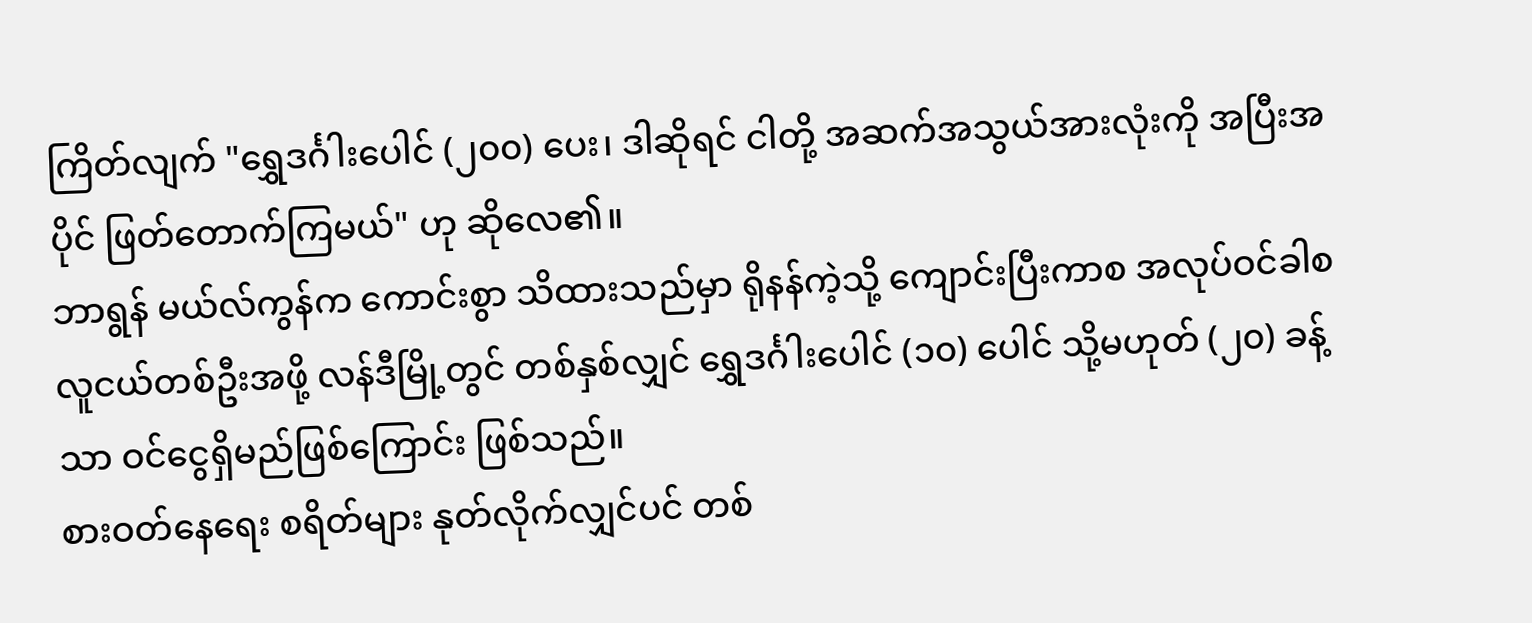ကြိတ်လျက် "ရွှေဒင်္ဂါးပေါင် (၂၀၀) ပေး၊ ဒါဆိုရင် ငါတို့ အဆက်အသွယ်အားလုံးကို အပြီးအပိုင် ဖြတ်တောက်ကြမယ်" ဟု ဆိုလေ၏။
ဘာရွန် မယ်လ်ကွန်က ကောင်းစွာ သိထားသည်မှာ ရိုနန်ကဲ့သို့ ကျောင်းပြီးကာစ အလုပ်ဝင်ခါစ လူငယ်တစ်ဦးအဖို့ လန်ဒီမြို့တွင် တစ်နှစ်လျှင် ရွှေဒင်္ဂါးပေါင် (၁၀) ပေါင် သို့မဟုတ် (၂၀) ခန့်သာ ဝင်ငွေရှိမည်ဖြစ်ကြောင်း ဖြစ်သည်။
စားဝတ်နေရေး စရိတ်များ နုတ်လိုက်လျှင်ပင် တစ်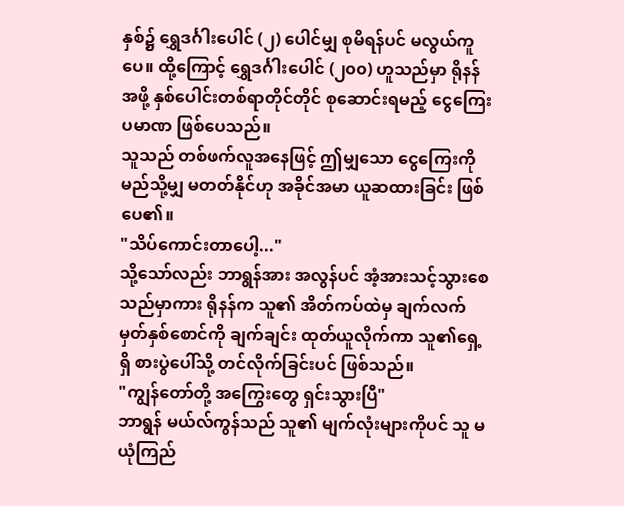နှစ်၌ ရွှေဒင်္ဂါးပေါင် (၂) ပေါင်မျှ စုမိရန်ပင် မလွယ်ကူပေ။ ထို့ကြောင့် ရွှေဒင်္ဂါးပေါင် (၂၀၀) ဟူသည်မှာ ရိုနန်အဖို့ နှစ်ပေါင်းတစ်ရာတိုင်တိုင် စုဆောင်းရမည့် ငွေကြေးပမာဏ ဖြစ်ပေသည်။
သူသည် တစ်ဖက်လူအနေဖြင့် ဤမျှသော ငွေကြေးကို မည်သို့မျှ မတတ်နိုင်ဟု အခိုင်အမာ ယူဆထားခြင်း ဖြစ်ပေ၏။
"သိပ်ကောင်းတာပေါ့..."
သို့သော်လည်း ဘာရွန်အား အလွန်ပင် အံ့အားသင့်သွားစေသည်မှာကား ရိုနန်က သူ၏ အိတ်ကပ်ထဲမှ ချက်လက်မှတ်နှစ်စောင်ကို ချက်ချင်း ထုတ်ယူလိုက်ကာ သူ၏ရှေ့ရှိ စားပွဲပေါ်သို့ တင်လိုက်ခြင်းပင် ဖြစ်သည်။
"ကျွန်တော်တို့ အကြွေးတွေ ရှင်းသွားပြီ"
ဘာရွန် မယ်လ်ကွန်သည် သူ၏ မျက်လုံးများကိုပင် သူ မယုံကြည်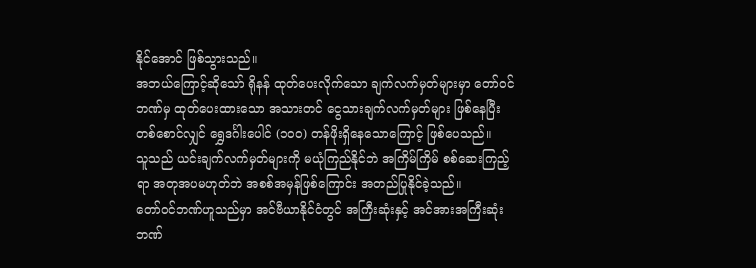နိုင်အောင် ဖြစ်သွားသည်။
အဘယ်ကြောင့်ဆိုသော် ရိုနန် ထုတ်ပေးလိုက်သော ချက်လက်မှတ်များမှာ တော်ဝင်ဘဏ်မှ ထုတ်ပေးထားသော အသားတင် ငွေသားချက်လက်မှတ်များ ဖြစ်နေပြီး တစ်စောင်လျှင် ရွှေဒင်္ဂါးပေါင် (၁၀၀) တန်ဖိုးရှိနေသောကြောင့် ဖြစ်ပေသည်။
သူသည် ယင်းချက်လက်မှတ်များကို မယုံကြည်နိုင်ဘဲ အကြိမ်ကြိမ် စစ်ဆေးကြည့်ရာ အတုအပမဟုတ်ဘဲ အစစ်အမှန်ဖြစ်ကြောင်း အတည်ပြုနိုင်ခဲ့သည်။
တော်ဝင်ဘဏ်ဟူသည်မှာ အင်ဗီယာနိုင်ငံတွင် အကြီးဆုံးနှင့် အင်အားအကြီးဆုံး ဘဏ်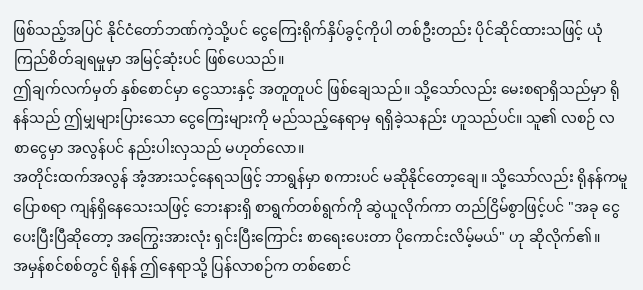ဖြစ်သည့်အပြင် နိုင်ငံတော်ဘဏ်ကဲ့သို့ပင် ငွေကြေးရိုက်နှိပ်ခွင့်ကိုပါ တစ်ဦးတည်း ပိုင်ဆိုင်ထားသဖြင့် ယုံကြည်စိတ်ချရမှုမှာ အမြင့်ဆုံးပင် ဖြစ်ပေသည်။
ဤချက်လက်မှတ် နှစ်စောင်မှာ ငွေသားနှင့် အတူတူပင် ဖြစ်ချေသည်။ သို့သော်လည်း မေးစရာရှိသည်မှာ ရိုနန်သည် ဤမျှများပြားသော ငွေကြေးများကို မည်သည့်နေရာမှ ရရှိခဲ့သနည်း ဟူသည်ပင်။ သူ၏ လစဉ် လစာငွေမှာ အလွန်ပင် နည်းပါးလှသည် မဟုတ်လော။
အတိုင်းထက်အလွန် အံ့အားသင့်နေရသဖြင့် ဘာရွန်မှာ စကားပင် မဆိုနိုင်တော့ချေ။ သို့သော်လည်း ရိုနန်ကမူ ပြောစရာ ကျန်ရှိနေသေးသဖြင့် ဘေးနားရှိ စာရွက်တစ်ရွက်ကို ဆွဲယူလိုက်ကာ တည်ငြိမ်စွာဖြင့်ပင် "အခု ငွေပေးပြီးပြီဆိုတော့ အကြွေးအားလုံး ရှင်းပြီးကြောင်း စာရေးပေးတာ ပိုကောင်းလိမ့်မယ်" ဟု ဆိုလိုက်၏။
အမှန်စင်စစ်တွင် ရိုနန် ဤနေရာသို့ ပြန်လာစဉ်က တစ်စောင်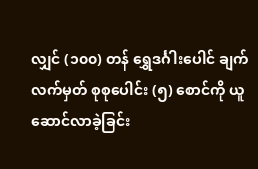လျှင် (၁၀၀) တန် ရွှေဒင်္ဂါးပေါင် ချက်လက်မှတ် စုစုပေါင်း (၅) စောင်ကို ယူဆောင်လာခဲ့ခြင်း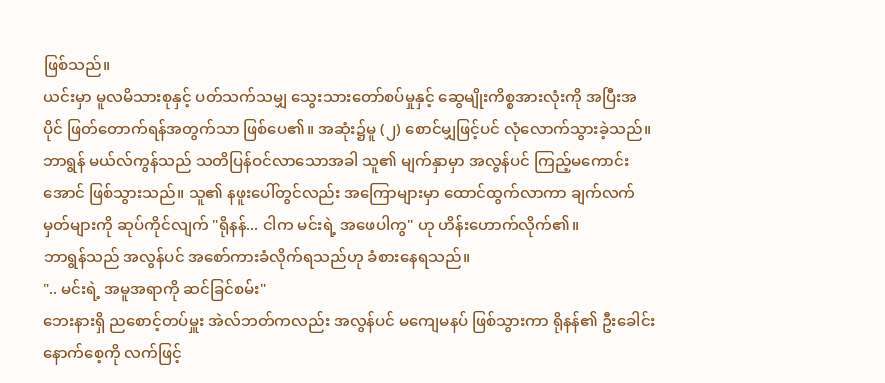ဖြစ်သည်။
ယင်းမှာ မူလမိသားစုနှင့် ပတ်သက်သမျှ သွေးသားတော်စပ်မှုနှင့် ဆွေမျိုးကိစ္စအားလုံးကို အပြီးအပိုင် ဖြတ်တောက်ရန်အတွက်သာ ဖြစ်ပေ၏။ အဆုံး၌မူ (၂) စောင်မျှဖြင့်ပင် လုံလောက်သွားခဲ့သည်။
ဘာရွန် မယ်လ်ကွန်သည် သတိပြန်ဝင်လာသောအခါ သူ၏ မျက်နှာမှာ အလွန်ပင် ကြည့်မကောင်းအောင် ဖြစ်သွားသည်။ သူ၏ နဖူးပေါ်တွင်လည်း အကြောများမှာ ထောင်ထွက်လာကာ ချက်လက်မှတ်များကို ဆုပ်ကိုင်လျက် "ရိုနန်... ငါက မင်းရဲ့ အဖေပါကွ" ဟု ဟိန်းဟောက်လိုက်၏။
ဘာရွန်သည် အလွန်ပင် အစော်ကားခံလိုက်ရသည်ဟု ခံစားနေရသည်။
".. မင်းရဲ့ အမူအရာကို ဆင်ခြင်စမ်း"
ဘေးနားရှိ ညစောင့်တပ်မှူး အဲလ်ဘတ်ကလည်း အလွန်ပင် မကျေမနပ် ဖြစ်သွားကာ ရိုနန်၏ ဦးခေါင်းနောက်စေ့ကို လက်ဖြင့်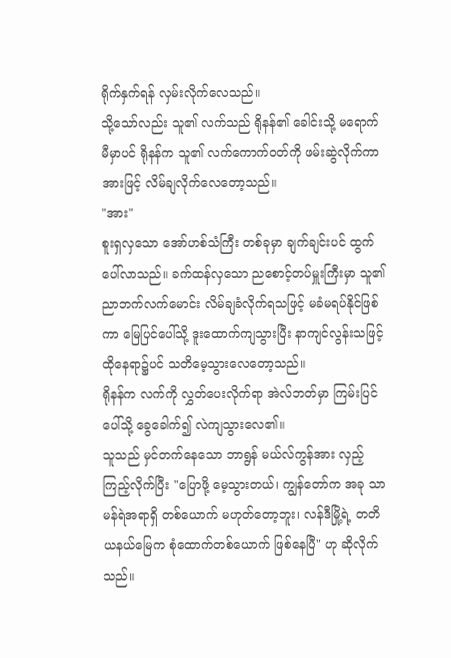ရိုက်နှက်ရန် လှမ်းလိုက်လေသည်။
သို့သော်လည်း သူ၏ လက်သည် ရိုနန်၏ ခေါင်းသို့ မရောက်မီမှာပင် ရိုနန်က သူ၏ လက်ကောက်ဝတ်ကို ဖမ်းဆွဲလိုက်ကာ အားဖြင့် လိမ်ချလိုက်လေတော့သည်။
"အား"
စူးရှလှသော အော်ဟစ်သံကြီး တစ်ခုမှာ ချက်ချင်းပင် ထွက်ပေါ်လာသည်။ ခက်ထန်လှသော ညစောင့်တပ်မှူးကြီးမှာ သူ၏ ညာဘက်လက်မောင်း လိမ်ချခံလိုက်ရသဖြင့် မခံမရပ်နိုင်ဖြစ်ကာ မြေပြင်ပေါ်သို့ ဒူးထောက်ကျသွားပြီး နာကျင်လွန်းသဖြင့် ထိုနေရာ၌ပင် သတိမေ့သွားလေတော့သည်။
ရိုနန်က လက်ကို လွှတ်ပေးလိုက်ရာ အဲလ်ဘတ်မှာ ကြမ်းပြင်ပေါ်သို့ ခွေခေါက်၍ လဲကျသွားလေ၏။
သူသည် မှင်တက်နေသော ဘာရွန် မယ်လ်ကွန်အား လှည့်ကြည့်လိုက်ပြီး "ပြောဖို့ မေ့သွားတယ်၊ ကျွန်တော်က အခု သာမန်ရဲအရာရှိ တစ်ယောက် မဟုတ်တော့ဘူး၊ လန်ဒီမြို့ရဲ့ တတိယနယ်မြေက စုံထောက်တစ်ယောက် ဖြစ်နေပြီ" ဟု ဆိုလိုက်သည်။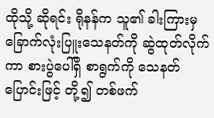ထိုသို့ ဆိုရင်း ရိုနန်က သူ၏ ခါးကြားမှ ခြောက်လုံးပြူးသေနတ်ကို ဆွဲထုတ်လိုက်ကာ စားပွဲပေါ်ရှိ စာရွက်ကို သေနတ်ပြောင်းဖြင့် တို့၍ တစ်ဖက်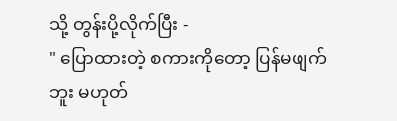သို့ တွန်းပို့လိုက်ပြီး -
" ပြောထားတဲ့ စကားကိုတော့ ပြန်မဖျက်ဘူး မဟုတ်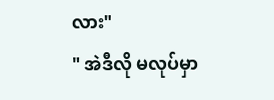လား"
" အဲဒီလို မလုပ်မှာ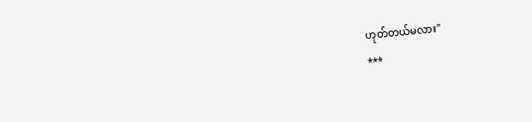ဟုတ်တယ်မလား"
***